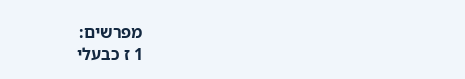מפרשים:
1 ז כבעלי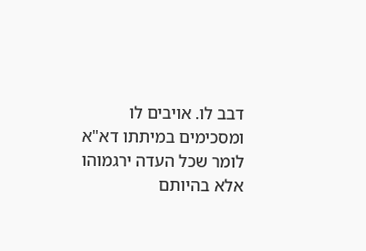דבב לו. אויבים לו ומסכימים במיתתו דא"א לומר שכל העדה ירגמוהו אלא בהיותם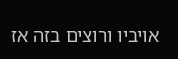אויביו ורוצים בזה אז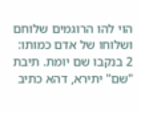הוי להו הרוגמים שלוחם ושלוחו של אדם כמותו:
2 בנקבו שם יומת. תיבת "שם" יתירא, דהא כתיב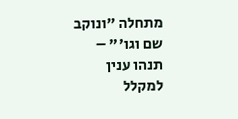מתחלה "ונוקב שם וגו'" – תנהו ענין למקלל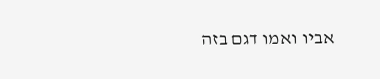אביו ואמו דגם בזה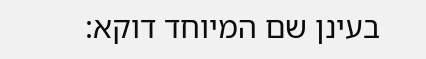בעינן שם המיוחד דוקא: